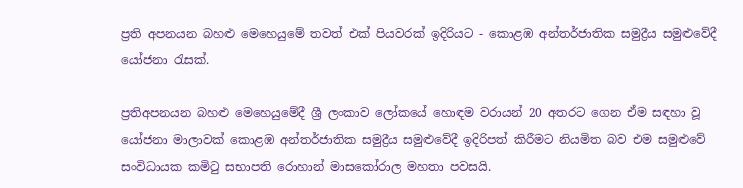ප්‍රති අපනයන බහළු මෙහෙයුමේ තවත් එක් පියවරක් ඉදිරියට - කොළඹ අන්තර්ජාතික සමුද්‍රීය සමුළුවේදී යෝජනා රැසක්.

ප්‍රතිඅපනයන බහළු මෙහෙයුමේදී ශ්‍රී ලංකාව ලෝකයේ හොඳම වරායන් 20 අතරට ගෙන ඒම සඳහා වූ යෝජනා මාලාවක් කොළඹ අන්තර්ජාතික සමුද්‍රීය සමුළුවේදී ඉදිරිපත් කිරීමට නියමිත බව එම සමුළුවේ සංවිධායක කමිටු සභාපති රොහාන් මාසකෝරාල මහතා පවසයි.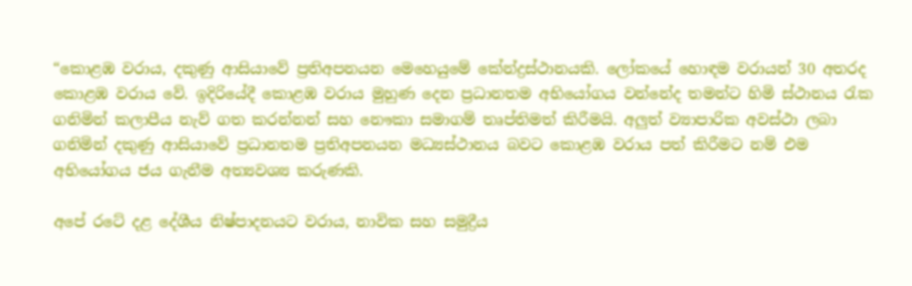“කොළඹ වරාය, දකුණු ආසියාවේ ප්‍රතිඅපනයන මෙහෙයුමේ කේන්ද්‍රස්ථානයකි. ලෝකයේ හොඳම වරායන් 30 අතරද කොළඹ වරාය වේ. ඉදිරියේදී කොළඹ වරාය මුහුණ දෙන ප්‍රධානතම අභියෝගය වන්නේද තමන්ට හිමි ස්ථානය රැක ගනිමින් කලාපීය නැව් ගත කරන්නන් සහ නෞකා සමාගම් තෘප්තිමත් කිරීමයි. අලුත් ව්‍යාපාරික අවස්ථා ලබා ගනිමින් දකුණු ආසියාවේ ප්‍රධානතම ප්‍රතිඅපනයන මධ්‍යස්ථානය බවට කොළඹ වරාය පත් කිරීමට නම් එම අභියෝගය ජය ගැනීම අත්‍යවශ්‍ය කරුණකි.

අපේ රටේ දළ දේශීය නිෂ්පාදනයට වරාය, නාවික සහ සමුද්‍රීය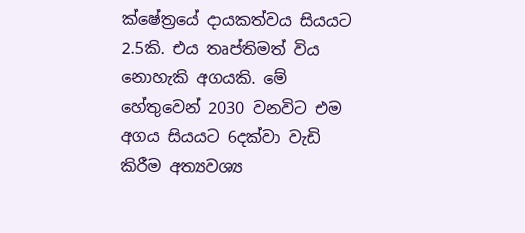ක්ෂේත්‍රයේ දායකත්වය සියයට 2.5කි. එය තෘප්තිමත් විය නොහැකි අගයකි. මේ හේතුවෙන් 2030 වනවිට එම අගය සියයට 6දක්වා වැඩි කිරීම අත්‍යවශ්‍ය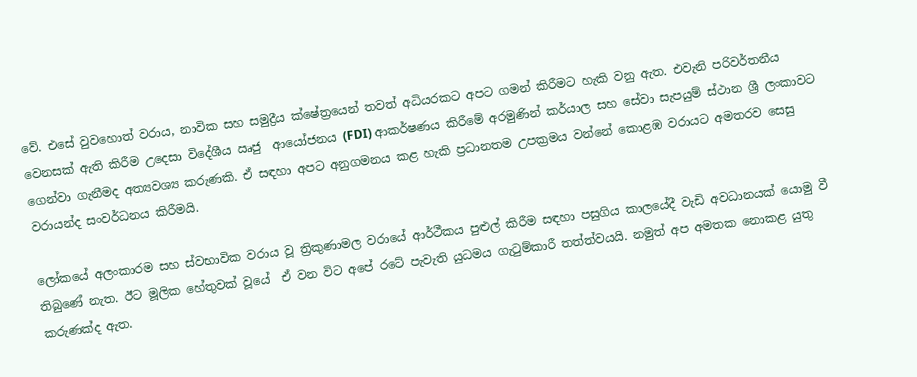වේ. එසේ වුවහොත් වරාය, නාවික සහ සමුද්‍රීය ක්ෂේත්‍රයෙන් තවත් අධියරකට අපට ගමන් කිරීමට හැකි වනු ඇත. එවැනි පරිවර්තනීය වෙනසක් ඇති කිරීම උදෙසා විදේශීය ඍජු  ආයෝජනය (FDI) ආකර්ෂණය කිරීමේ අරමුණින් කර්යාල සහ සේවා සැපයුම් ස්ථාන ශ්‍රී ලංකාවට ගෙන්වා ගැනීමද අත්‍යවශ්‍ය කරුණකි. ඒ සඳහා අපට අනුගමනය කළ හැකි ප්‍රධානතම උපක්‍රමය වන්නේ කොළඹ වරායට අමතරව සෙසු වරායන්ද සංවර්ධනය කිරීමයි.

ලෝකයේ අලංකාරම සහ ස්වභාවික වරාය වූ ත්‍රිකුණාමල වරායේ ආර්ථීකය පුළුල් කිරීම සඳහා පසුගිය කාලයේදී වැඩි අවධානයක් යොමු වී තිබුණේ නැත. ඊට මූලික හේතුවක් වූයේ  ඒ වන විට අපේ රටේ පැවැති යුධමය ගැටුම්කාරී තත්ත්වයයි. නමුත් අප අමතක නොකළ යුතු කරුණක්ද ඇත.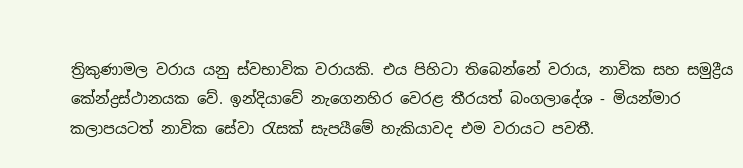ත්‍රිකුණාමල වරාය යනු ස්වභාවික වරායකි. එය පිහිටා තිබෙන්නේ වරාය, නාවික සහ සමුද්‍රීය කේන්ද්‍රස්ථානයක වේ. ඉන්දියාවේ නැගෙනහිර වෙරළ තීරයත් බංගලාදේශ - මියන්මාර කලාපයටත් නාවික සේවා රැසක් සැපයීමේ හැකියාවද එම වරායට පවතී.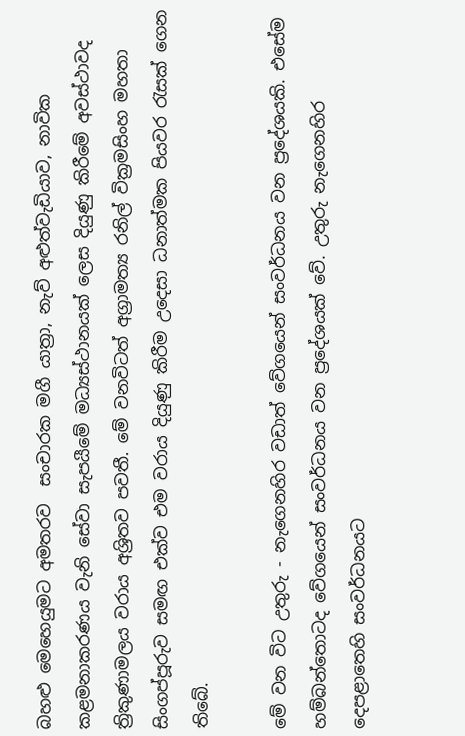බහළු මෙහෙයුමට අමතරව  සංචාරක මගී යාත්‍රා, නැව් අළුත්වැඩියාව, නාවික කළමනාකරණය වැනි සේවා සැපයීමේ මධ්‍යස්ථානයක් ලෙස දියුණු කිරීමේ අවස්ථාවද ත්‍රිකුණාමලය වරාය අශ්‍රිතව පවතී. මේ වනවිටත් අග්‍රාමත්‍ය රනිල් වික්‍රමසිංහ මහතා සිංගප්පූරුව සමඟ එක්ව එම වරාය දියුණු කිරීම උදෙසා ධනාත්මක පියවර රැසක් ගෙන තිබේ.

මේ වන විට උතුරු - නැගෙනහිර වඩාත් වේගයෙන් සංවර්ධනය වන ප්‍රදේශයකි. එසේම හම්බන්තොටද වේගයෙන් සංවර්ධනය වන ප්‍රදේශයක් වේ. උතුරු නැගෙනහිර දෙපළාතෙහි සංවර්ධනයට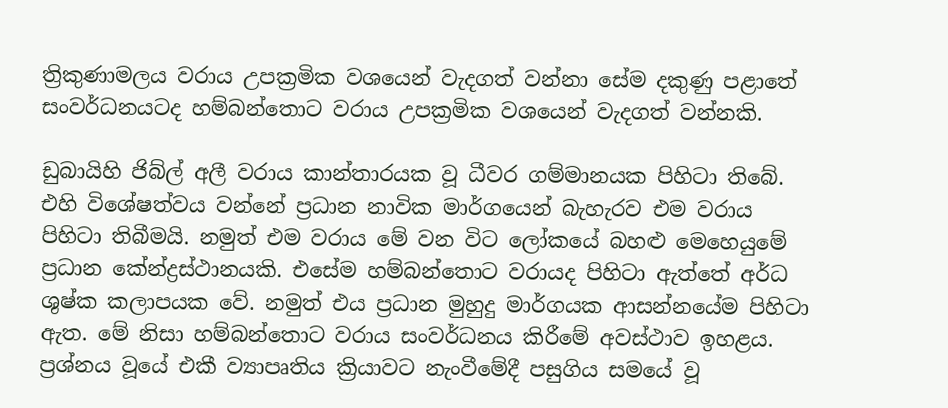ත්‍රිකුණාමලය වරාය උපක්‍රමික වශයෙන් වැදගත් වන්නා සේම දකුණු පළාතේ සංවර්ධනයටද හම්බන්තොට වරාය උපක්‍රමික වශයෙන් වැදගත් වන්නකි.

ඩුබායිහි ජිබ්ල් අලී වරාය කාන්තාරයක වූ ධීවර ගම්මානයක පිහිටා තිබේ. එහි විශේෂත්වය වන්නේ ප්‍රධාන නාවික මාර්ගයෙන් බැහැරව එම වරාය පිහිටා තිබීමයි. නමුත් එම වරාය මේ වන විට ලෝකයේ බහළු මෙහෙයුමේ ප්‍රධාන කේන්ද්‍රස්ථානයකි. එසේම හම්බන්තොට වරායද පිහිටා ඇත්තේ අර්ධ ශුෂ්ක කලාපයක වේ. නමුත් එය ප්‍රධාන මුහුදු මාර්ගයක ආසන්නයේම පිහිටා ඇත. මේ නිසා හම්බන්තොට වරාය සංවර්ධනය කිරීමේ අවස්ථාව ඉහළය. ප්‍රශ්නය වූයේ එකී ව්‍යාපෘතිය ක්‍රියාවට නැංවීමේදී පසුගිය සමයේ වූ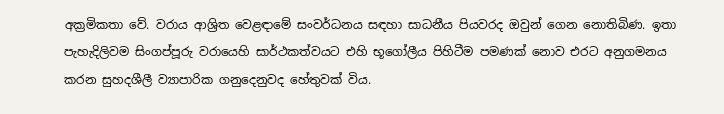අක්‍රමිකතා වේ. වරාය ආශ්‍රිත වෙළඳාමේ සංවර්ධනය සඳහා සාධනීය පියවරද ඔවුන් ගෙන නොතිබිණ. ඉතා පැහැදිලිවම සිංගප්පූරු වරායෙහි සාර්ථකත්වයට එහි භූගෝලීය පිහිටීම පමණක් නොව එරට අනුගමනය කරන සුහදශීලී ව්‍යාපාරික ගනුදෙනුවද හේතුවක් විය.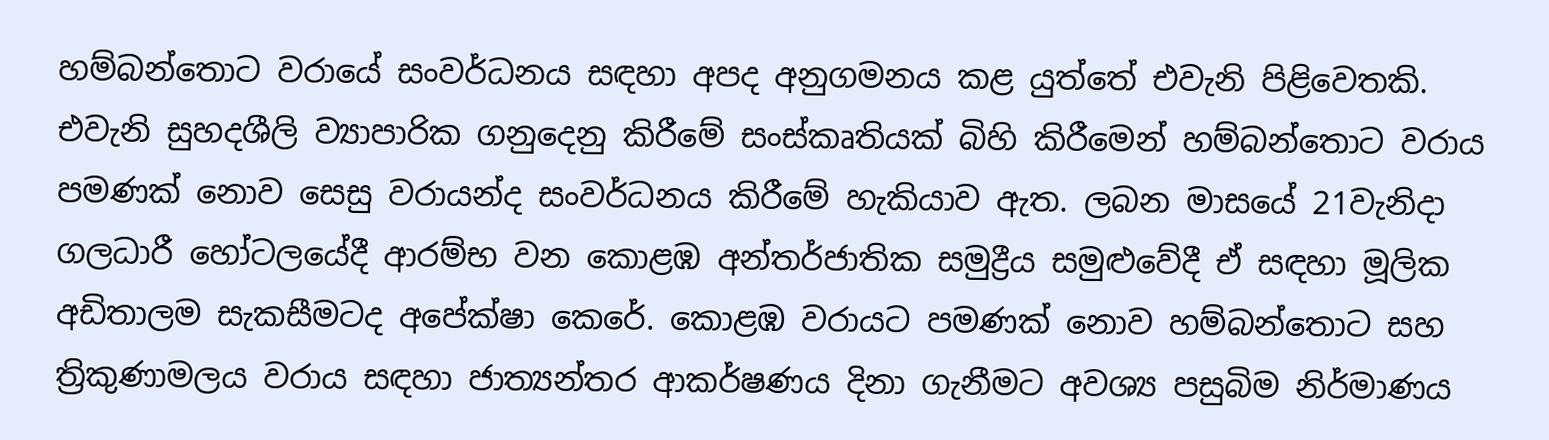හම්බන්තොට වරායේ සංවර්ධනය සඳහා අපද අනුගමනය කළ යුත්තේ එවැනි පිළිවෙතකි. එවැනි සුහදශීලි ව්‍යාපාරික ගනුදෙනු කිරීමේ සංස්කෘතියක් බිහි කිරීමෙන් හම්බන්තොට වරාය පමණක් නොව සෙසු වරායන්ද සංවර්ධනය කිරීමේ හැකියාව ඇත. ලබන මාසයේ 21වැනිදා ගලධාරී හෝටලයේදී ආරම්භ වන කොළඹ අන්තර්ජාතික සමුද්‍රීය සමුළුවේදී ඒ සඳහා මූලික අඩිතාලම සැකසීමටද අපේක්ෂා කෙරේ. කොළඹ වරායට පමණක් නොව හම්බන්තොට සහ ත්‍රිකුණාමලය වරාය සඳහා ජාත්‍යන්තර ආකර්ෂණය දිනා ගැනීමට අවශ්‍ය පසුබිම නිර්මාණය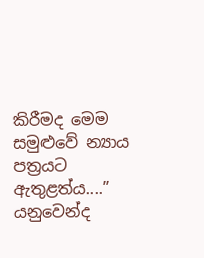කිරීමද මෙම සමුළුවේ න්‍යාය පත්‍රයට ඇතුළත්ය....” යනුවෙන්ද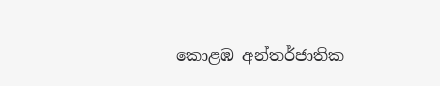කොළඹ අන්තර්ජාතික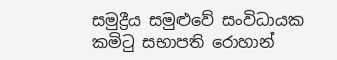සමුද්‍රීය සමුළුවේ සංවිධායක කමිටු සභාපති රොහාන්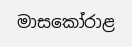මාසකෝරාළ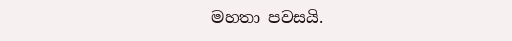මහතා පවසයි.